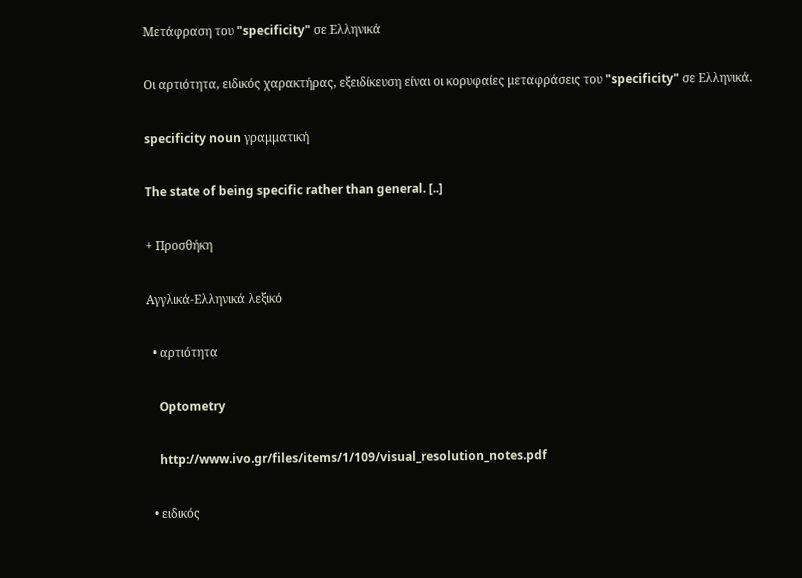Μετάφραση του "specificity" σε Ελληνικά

Οι αρτιότητα, ειδικός χαρακτήρας, εξειδίκευση είναι οι κορυφαίες μεταφράσεις του "specificity" σε Ελληνικά.

specificity noun γραμματική

The state of being specific rather than general. [..]

+ Προσθήκη

Αγγλικά-Ελληνικά λεξικό

  • αρτιότητα

    Optometry

    http://www.ivo.gr/files/items/1/109/visual_resolution_notes.pdf

  • ειδικός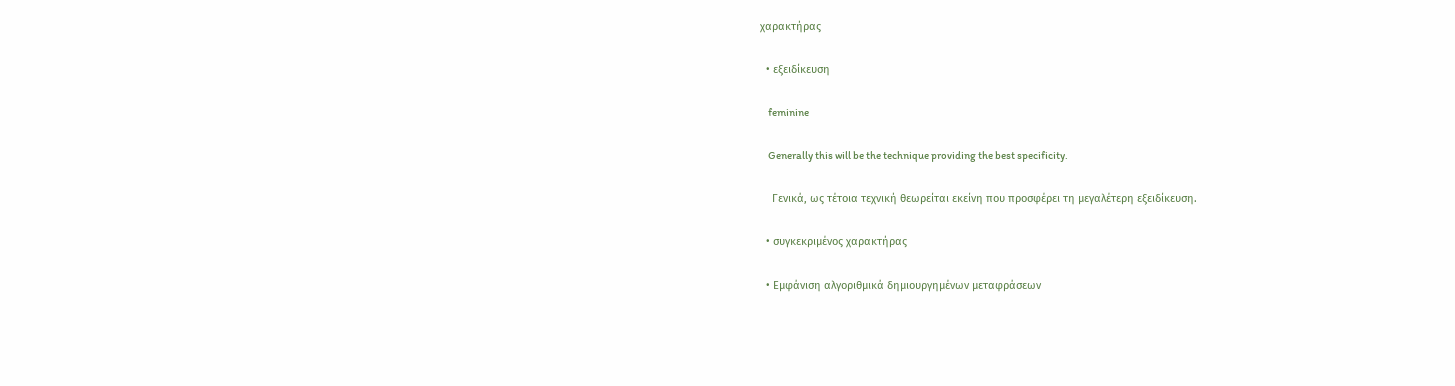χαρακτήρας

  • εξειδίκευση

    feminine

    Generally this will be the technique providing the best specificity.

    Γενικά, ως τέτοια τεχνική θεωρείται εκείνη που προσφέρει τη μεγαλέτερη εξειδίκευση.

  • συγκεκριμένος χαρακτήρας

  • Εμφάνιση αλγοριθμικά δημιουργημένων μεταφράσεων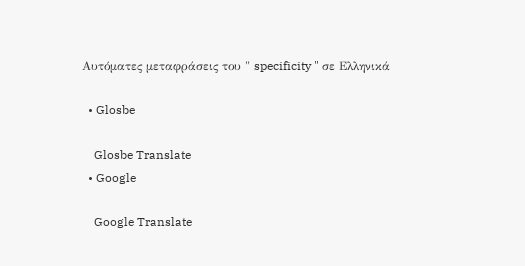Αυτόματες μεταφράσεις του " specificity " σε Ελληνικά

  • Glosbe

    Glosbe Translate
  • Google

    Google Translate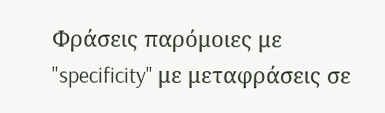Φράσεις παρόμοιες με "specificity" με μεταφράσεις σε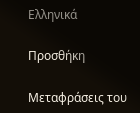Ελληνικά

Προσθήκη

Μεταφράσεις του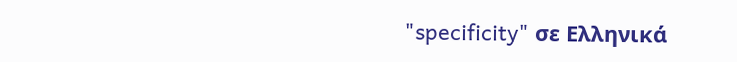"specificity" σε Ελληνικά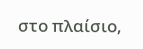στο πλαίσιο,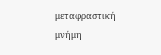μεταφραστική μνήμη